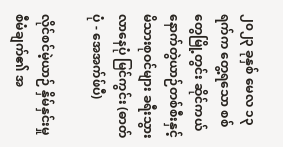၂၀၂၃ ခုနှစ် မေလ ၁၃ ရက်က တွေ့ရသော စစ်တွေမြို့တွင်း ဆိုင်ကယ်နောက်တွဲယာဉ်တစ်စီးနှင့် မိသားစုဝင်များ ခရီးသွားလာနေပုံ မြင်ကွင်း (ဓာတ်ပုံ - အေအက်ဖ်ပီ)

လိုင်စင်မဲ့ယာဉ် နှိမ်နှင်းမှုစီမံချက်၏ အ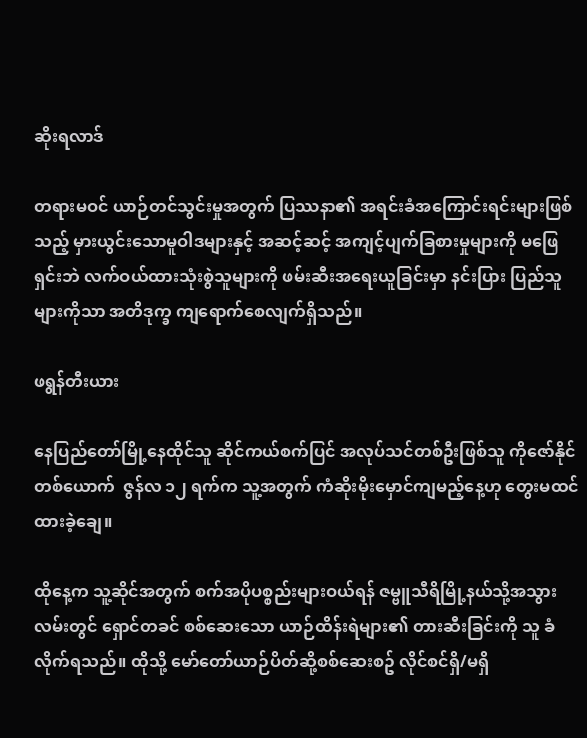ဆိုးရလာဒ်

တရားမဝင် ယာဉ်တင်သွင်းမှုအတွက် ပြဿနာ၏ အရင်းခံအကြောင်းရင်းများဖြစ်သည့် မှားယွင်းသောမူဝါဒများနှင့် အဆင့်ဆင့် အကျင့်ပျက်ခြစားမှုများကို မဖြေရှင်းဘဲ လက်ဝယ်ထားသုံးစွဲသူများကို ဖမ်းဆီးအရေးယူခြင်းမှာ နင်းပြား ပြည်သူများကိုသာ အတိဒုက္ခ ကျရောက်စေလျက်ရှိသည်။

ဖရွန်တီးယား

နေပြည်တော်မြို့နေထိုင်သူ ဆိုင်ကယ်စက်ပြင် အလုပ်သင်တစ်ဦးဖြစ်သူ ကိုဇော်နိုင်တစ်ယောက်  ဇွန်လ ၁၂ ရက်က သူ့အတွက် ကံဆိုးမိုးမှောင်ကျမည့်နေ့ဟု တွေးမထင်ထားခဲ့ချေ။

ထိုနေ့က သူ့ဆိုင်အတွက် စက်အပိုပစ္စည်းများဝယ်ရန် ဇမ္ဗူသီရိမြို့နယ်သို့အသွား လမ်းတွင် ရှောင်တခင် စစ်ဆေးသော ယာဉ်ထိန်းရဲများ၏ တားဆီးခြင်းကို သူ ခံလိုက်ရသည်။ ထိုသို့ မော်တော်ယာဉ်ပိတ်ဆို့စစ်ဆေးစဥ် လိုင်စင်ရှိ/မရှိ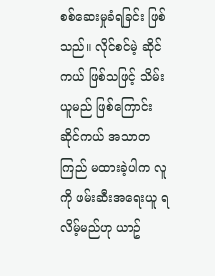စစ်ဆေးမှုခံရခြင်း ဖြစ်သည်။ လိုင်စင်မဲ့ ဆိုင်ကယ် ဖြစ်သဖြင့် သိမ်းယူမည် ဖြစ်ကြောင်း ဆိုင်ကယ် အသာတကြည် မထားခဲ့ပါက လူကို ဖမ်းဆီးအရေးယူ ရလိမ့်မည်ဟု ယာဥ်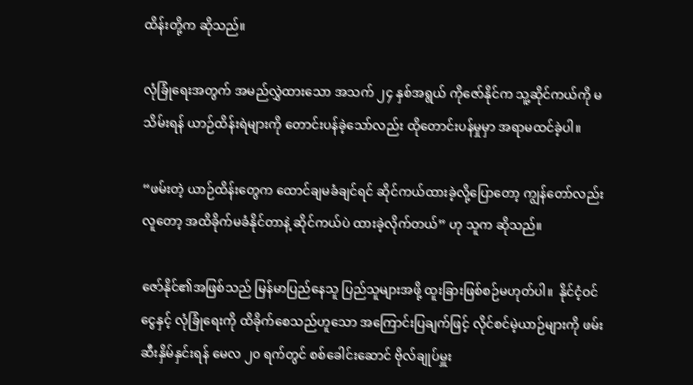ထိန်းတို့က ဆိုသည်။

လုံခြုံရေးအတွက် အမည်လွှဲထားသော အသက် ၂၄ နှစ်အရွယ် ကိုဇော်နိုင်က သူ့ဆိုင်ကယ်ကို မသိမ်းရန် ယာဉ်ထိန်းရဲများကို တောင်းပန်ခဲ့သော်လည်း ထိုတောင်းပန်မှုမှာ အရာမထင်ခဲ့ပါ။

“ဖမ်းတဲ့ ယာဉ်ထိန်းတွေက ထောင်ချမခံချင်ရင် ဆိုင်ကယ်ထားခဲ့လို့ပြောတော့ ကျွန်တော်လည်း လူတော့ အထိခိုက်မခံနိုင်တာနဲ့ ဆိုင်ကယ်ပဲ ထားခဲ့လိုက်တယ်” ဟု သူက ဆိုသည်။

ဇော်နိုင်၏အဖြစ်သည် မြန်မာပြည်နေသူ ပြည်သူများအဖို့ ထူးခြားဖြစ်စဉ်မဟုတ်ပါ။  နိုင်ငံ့ဝင်ငွေနှင့် လုံခြုံရေးကို ထိခိုက်စေသည်ဟူသော အကြောင်းပြချက်ဖြင့် လိုင်စင်မဲ့ယာဉ်များကို ဖမ်းဆီးနှိမ်နှင်းရန် မေလ ၂၀ ရက်တွင် စစ်ခေါင်းဆောင် ဗိုလ်ချုပ်မှူး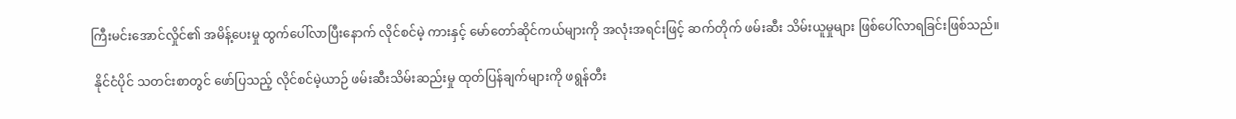ကြီးမင်းအောင်လှိုင်၏ အမိန့်ပေးမှု ထွက်ပေါ်လာပြီးနောက် လိုင်စင်မဲ့ ကားနှင့် မော်တော်ဆိုင်ကယ်များကို အလုံးအရင်းဖြင့် ဆက်တိုက် ဖမ်းဆီး သိမ်းယူမှုများ ဖြစ်ပေါ်လာရခြင်းဖြစ်သည်။

 နိုင်ငံပိုင် သတင်းစာတွင် ဖော်ပြသည့် လိုင်စင်မဲ့ယာဉ် ဖမ်းဆီးသိမ်းဆည်းမှု ထုတ်ပြန်ချက်များကို ဖရွန်တီး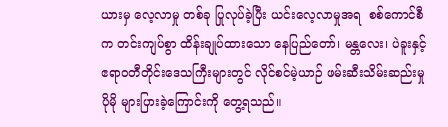ယားမှ လေ့လာမှု တစ်ခု ပြုလုပ်ခဲ့ပြီး ယင်းလေ့လာမှုအရ  စစ်ကောင်စီက တင်းကျပ်စွာ ထိန်းချုပ်ထားသော နေပြည်တော်၊ မန္တလေး၊ ပဲခူးနှင့် ဧရာဝတီတိုင်းဒေသကြီးများတွင် လိုင်စင်မဲ့ယာဉ် ဖမ်းဆီးသိမ်းဆည်းမှု  ပိုမို များပြားခဲ့ကြောင်းကို တွေ့ရသည်။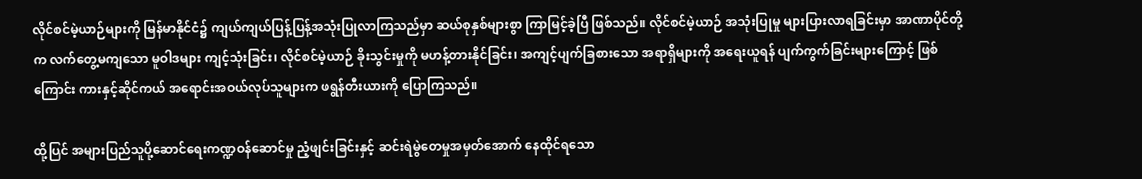လိုင်စင်မဲ့ယာဉ်များကို မြန်မာနိုင်ငံ၌ ကျယ်ကျယ်ပြန့်ပြန့်အသုံးပြုလာကြသည်မှာ ဆယ်စုနှစ်များစွာ ကြာမြင့်ခဲ့ပြီ ဖြစ်သည်။ လိုင်စင်မဲ့ယာဉ် အသုံးပြုမှု များပြားလာရခြင်းမှာ အာဏာပိုင်တို့က လက်တွေ့မကျသော မူဝါဒများ ကျင့်သုံးခြင်း၊ လိုင်စင်မဲ့ယာဉ် ခိုးသွင်းမှုကို မဟန့်တားနိုင်ခြင်း၊ အကျင့်ပျက်ခြစားသော အရာရှိများကို အရေးယူရန် ပျက်ကွက်ခြင်းများကြောင့် ဖြစ်ကြောင်း ကားနှင့်ဆိုင်ကယ် အရောင်းအဝယ်လုပ်သူများက ဖရွန်တီးယားကို ပြောကြသည်။

ထို့ပြင် အများပြည်သူပို့ဆောင်ရေးကဏ္ဍဝန်ဆောင်မှု ညံ့ဖျင်းခြင်းနှင့် ဆင်းရဲမွဲတေမှုအမှတ်အောက် နေထိုင်ရသော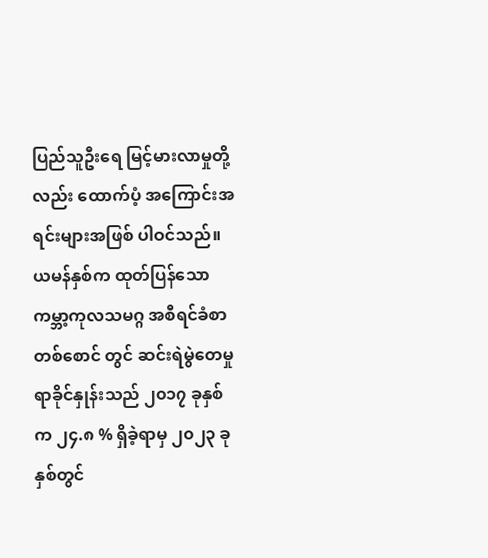ပြည်သူဦးရေ မြင့်မားလာမှုတို့လည်း ထောက်ပံ့ အကြောင်းအရင်းများအဖြစ် ပါဝင်သည်။ ယမန်နှစ်က ထုတ်ပြန်သော ကမ္ဘာ့ကုလသမဂ္ဂ အစီရင်ခံစာတစ်စောင် တွင် ဆင်းရဲမွဲတေမှု ရာခိုင်နှုန်းသည် ၂၀၁၇ ခုနှစ်က ၂၄.၈ % ရှိခဲ့ရာမှ ၂၀၂၃ ခုနှစ်တွင်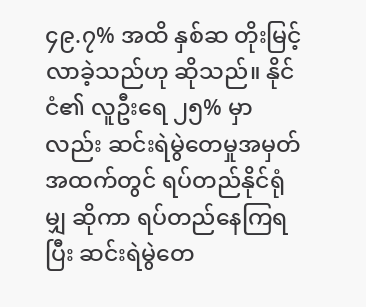၄၉.၇% အထိ နှစ်ဆ တိုးမြင့်လာခဲ့သည်ဟု ဆိုသည်။ နိုင်ငံ၏ လူဦးရေ ၂၅% မှာလည်း ဆင်းရဲမွဲတေမှုအမှတ် အထက်တွင် ရပ်တည်နိုင်ရုံမျှ ဆိုကာ ရပ်တည်နေကြရပြီး ဆင်းရဲမွဲတေ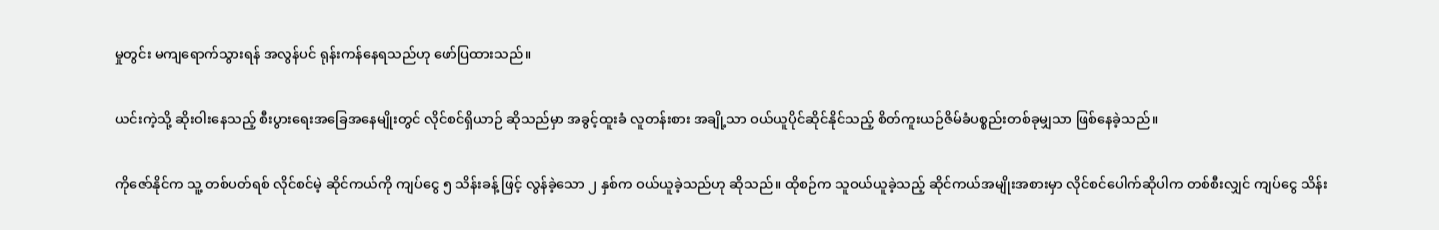မှုတွင်း မကျရောက်သွားရန် အလွန်ပင် ရုန်းကန်နေရသည်ဟု ဖော်ပြထားသည်။

ယင်းကဲ့သို့ ဆိုးဝါးနေသည့် စီးပွားရေးအခြေအနေမျိုးတွင် လိုင်စင်ရှိယာဉ် ဆိုသည်မှာ အခွင့်ထူးခံ လူတန်းစား အချို့သာ ဝယ်ယူပိုင်ဆိုင်နိုင်သည့် စိတ်ကူးယဉ်ဇိမ်ခံပစ္စည်းတစ်ခုမျှသာ ဖြစ်နေခဲ့သည်။

ကိုဇော်နိုင်က သူ့ တစ်ပတ်ရစ် လိုင်စင်မဲ့ ဆိုင်ကယ်ကို ကျပ်ငွေ ၅ သိန်းခန့် ဖြင့် လွန်ခဲ့သော ၂ နှစ်က ဝယ်ယူခဲ့သည်ဟု ဆိုသည်။ ထိုစဉ်က သူဝယ်ယူခဲ့သည့် ဆိုင်ကယ်အမျိုးအစားမှာ လိုင်စင်ပေါက်ဆိုပါက တစ်စီးလျှင် ကျပ်ငွေ သိန်း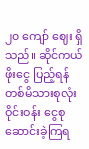၂၀ ကျော် ဈေး ရှိသည်။ ဆိုင်ကယ်ဖိုးငွေ ပြည့်ရန် တစ်မိသားစုလုံး ဝိုင်းဝန်း ငွေစုဆောင်းခဲ့ကြရ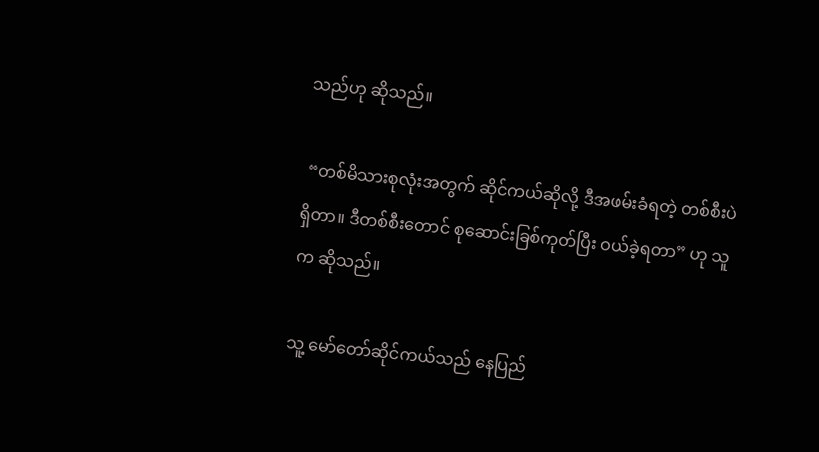သည်ဟု ဆိုသည်။

 “တစ်မိသားစုလုံးအတွက် ဆိုင်ကယ်ဆိုလို့ ဒီအဖမ်းခံရတဲ့ တစ်စီးပဲရှိတာ။ ဒီတစ်စီးတောင် စုဆောင်းခြစ်ကုတ်ပြီး ဝယ်ခဲ့ရတာ” ဟု သူက ဆိုသည်။

သူ့ မော်တော်ဆိုင်ကယ်သည် နေပြည်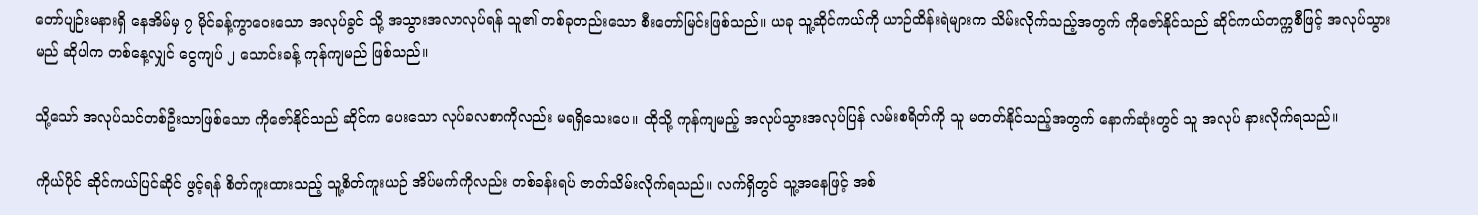တော်ပျဉ်းမနားရှိ နေအိမ်မှ ၇ မိုင်ခန့်ကွာဝေးသော အလုပ်ခွင် သို့ အသွားအလာလုပ်ရန် သူ၏ တစ်ခုတည်းသော စီးတော်မြင်းဖြစ်သည်။ ယခု သူ့ဆိုင်ကယ်ကို ယာဉ်ထိန်းရဲများက သိမ်းလိုက်သည့်အတွက် ကိုဇော်နိုင်သည် ဆိုင်ကယ်တက္ကစီဖြင့် အလုပ်သွားမည် ဆိုပါက တစ်နေ့လျှင် ငွေကျပ် ၂ သောင်းခန့် ကုန်ကျမည် ဖြစ်သည်။

သို့သော် အလုပ်သင်တစ်ဦးသာဖြစ်သော ကိုဇော်နိုင်သည် ဆိုင်က ပေးသော လုပ်ခလစာကိုလည်း မရရှိသေးပေ။ ထိုသို့ ကုန်ကျမည့် အလုပ်သွားအလုပ်ပြန် လမ်းစရိတ်ကို သူ မတတ်နိုင်သည့်အတွက် နောက်ဆုံးတွင် သူ အလုပ် နားလိုက်ရသည်။

ကိုယ်ပိုင် ဆိုင်ကယ်ပြင်ဆိုင် ဖွင့်ရန် စိတ်ကူးထားသည့် သူ့စိတ်ကူးယဉ် အိပ်မက်ကိုလည်း တစ်ခန်းရပ် ဇာတ်သိမ်းလိုက်ရသည်။ လက်ရှိတွင် သူ့အနေဖြင့် အစ်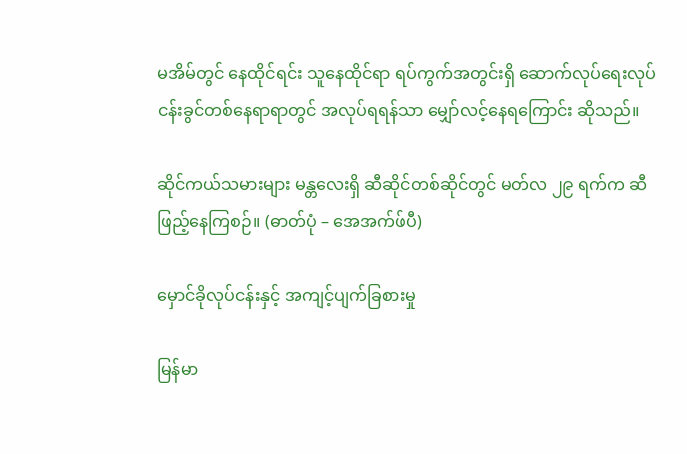မအိမ်တွင် နေထိုင်ရင်း သူနေထိုင်ရာ ရပ်ကွက်အတွင်းရှိ ဆောက်လုပ်ရေးလုပ်ငန်းခွင်တစ်နေရာရာတွင် အလုပ်ရရန်သာ မျှော်လင့်နေရကြောင်း ဆိုသည်။

ဆိုင်ကယ်သမားများ မန္တလေးရှိ ဆီဆိုင်တစ်ဆိုင်တွင် မတ်လ ၂၉ ရက်က ဆီဖြည့်နေကြစဉ်။ (ဓာတ်ပုံ – အေအက်ဖ်ပီ)

မှောင်ခိုလုပ်ငန်းနှင့် အကျင့်ပျက်ခြစားမှု

မြန်မာ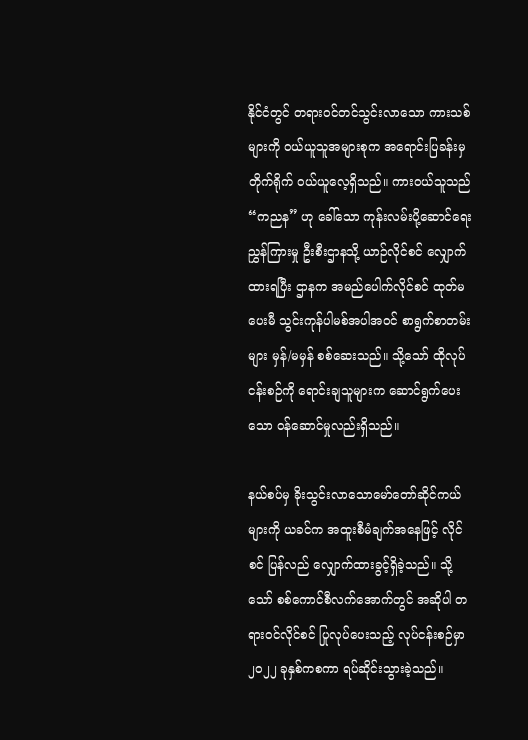နိုင်ငံတွင် တရားဝင်တင်သွင်းလာသော ကားသစ်များကို ဝယ်ယူသူအများစုက အရောင်းပြခန်းမှ တိုက်ရိုက် ဝယ်ယူလေ့ရှိသည်။ ကားဝယ်သူသည် “ကညန” ဟု ခေါ်သော ကုန်းလမ်းပို့ဆောင်ရေးညွှန်ကြားမှု ဦးစီးဌာနသို့ ယာဉ်လိုင်စင် လျှောက်ထားရပြီး ဌာနက အမည်ပေါက်လိုင်စင် ထုတ်မပေးမီ သွင်းကုန်ပါမစ်အပါအဝင် စာရွက်စာတမ်းများ မှန်/မမှန် စစ်ဆေးသည်။ သို့သော် ထိုလုပ်ငန်းစဉ်ကို ရောင်းချသူများက ဆောင်ရွက်ပေးသော ဝန်ဆောင်မှုလည်းရှိသည်။

နယ်စပ်မှ ခိုးသွင်းလာသောမော်တော်ဆိုင်ကယ်များကို ယခင်က အထူးစီမံချက်အနေဖြင့် လိုင်စင် ပြန်လည် လျှောက်ထားခွင့်ရှိခဲ့သည်။ သို့သော် စစ်ကောင်စီလက်အောက်တွင် အဆိုပါ တရားဝင်လိုင်စင် ပြုလုပ်ပေးသည့် လုပ်ငန်းစဉ်မှာ  ၂၀၂၂ ခုနှစ်ကစကာ ရပ်ဆိုင်းသွားခဲ့သည်။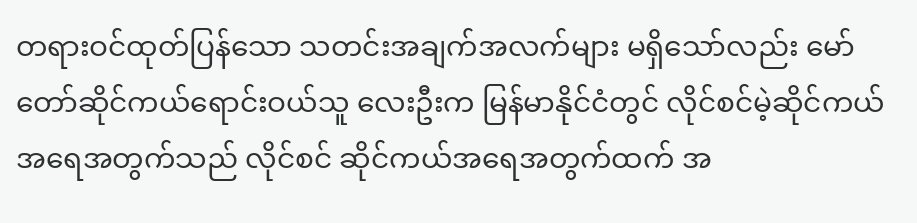တရားဝင်ထုတ်ပြန်သော သတင်းအချက်အလက်များ မရှိသော်လည်း မော်တော်ဆိုင်ကယ်ရောင်းဝယ်သူ လေးဦးက မြန်မာနိုင်ငံတွင် လိုင်စင်မဲ့ဆိုင်ကယ်အရေအတွက်သည် လိုင်စင် ဆိုင်ကယ်အရေအတွက်ထက် အ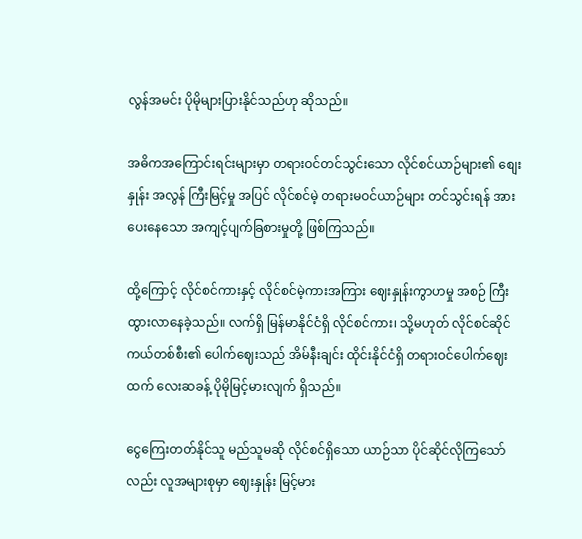လွန်အမင်း ပိုမိုများပြားနိုင်သည်ဟု ဆိုသည်။

အဓိကအကြောင်းရင်းများမှာ တရားဝင်တင်သွင်းသော လိုင်စင်ယာဉ်များ၏ စျေးနှုန်း အလွန် ကြီးမြင့်မှု အပြင် လိုင်စင်မဲ့ တရားမဝင်ယာဉ်များ တင်သွင်းရန် အားပေးနေသော အကျင့်ပျက်ခြစားမှုတို့ ဖြစ်ကြသည်။

ထို့ကြောင့် လိုင်စင်ကားနှင့် လိုင်စင်မဲ့ကားအကြား ဈေးနှုန်းကွာဟမှု အစဉ် ကြီးထွားလာနေခဲ့သည်။ လက်ရှိ မြန်မာနိုင်ငံရှိ လိုင်စင်ကား၊ သို့မဟုတ် လိုင်စင်ဆိုင်ကယ်တစ်စီး၏ ပေါက်ဈေးသည် အိမ်နီးချင်း ထိုင်းနိုင်ငံရှိ တရားဝင်ပေါက်ဈေးထက် လေးဆခန့် ပိုမိုမြင့်မားလျက် ရှိသည်။

ငွေကြေးတတ်နိုင်သူ မည်သူမဆို လိုင်စင်ရှိသော ယာဉ်သာ ပိုင်ဆိုင်လိုကြသော်လည်း လူအများစုမှာ ဈေးနှုန်း မြင့်မား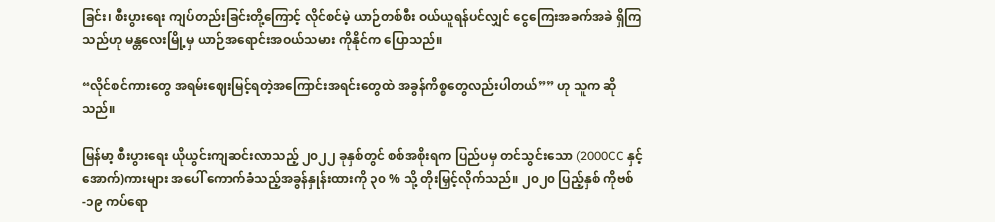ခြင်း၊ စီးပွားရေး ကျပ်တည်းခြင်းတို့ကြောင့် လိုင်စင်မဲ့ ယာဉ်တစ်စီး ဝယ်ယူရန်ပင်လျှင် ငွေကြေးအခက်အခဲ ရှိကြသည်ဟု မန္တလေးမြို့မှ ယာဉ်အရောင်းအဝယ်သမား ကိုနိုင်က ပြောသည်။

“လိုင်စင်ကားတွေ အရမ်းဈေးမြင့်ရတဲ့အကြောင်းအရင်းတွေထဲ အခွန်ကိစ္စတွေလည်းပါတယ်”” ဟု သူက ဆိုသည်။

မြန်မာ့ စီးပွားရေး ယိုယွင်းကျဆင်းလာသည့် ၂၀၂၂ ခုနှစ်တွင် စစ်အစိုးရက ပြည်ပမှ တင်သွင်းသော (2000CC နှင့်အောက်)ကားများ အပေါ် ကောက်ခံသည့်အခွန်နှုန်းထားကို ၃၀ % သို့ တိုးမြှင့်လိုက်သည်။ ၂၀၂၀ ပြည့်နှစ် ကိုဗစ်-၁၉ ကပ်ရော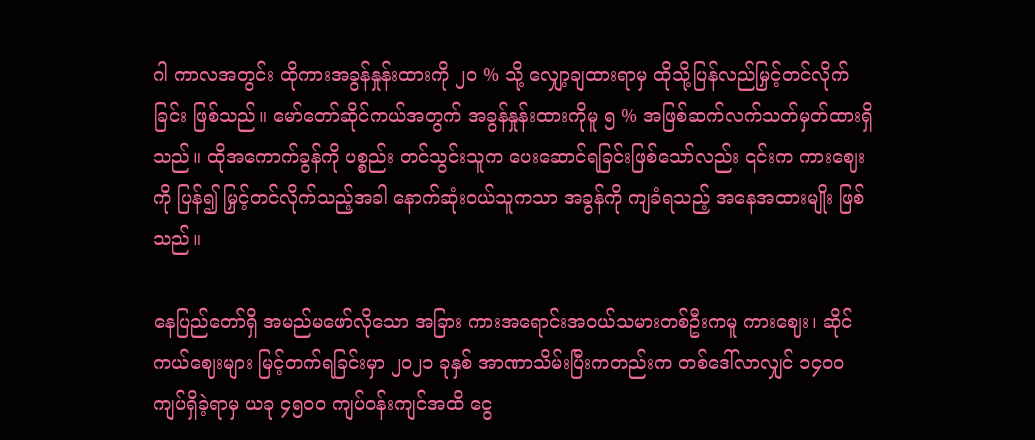ဂါ ကာလအတွင်း ထိုကားအခွန်နှုန်းထားကို ၂၀ % သို့ လျှော့ချထားရာမှ ထိုသို့ပြန်လည်မြှင့်တင်လိုက်ခြင်း ဖြစ်သည်။ မော်တော်ဆိုင်ကယ်အတွက် အခွန်နှုန်းထားကိုမူ ၅ % အဖြစ်ဆက်လက်သတ်မှတ်ထားရှိသည်။ ထိုအကောက်ခွန်ကို ပစ္စည်း တင်သွင်းသူက ပေးဆောင်ရခြင်းဖြစ်သော်လည်း ၎င်းက ကားဈေးကို ပြန်၍ မြှင့်တင်လိုက်သည့်အခါ နောက်ဆုံးဝယ်သူကသာ အခွန်ကို ကျခံရသည့် အနေအထားမျိုး ဖြစ်သည်။

နေပြည်တော်ရှိ အမည်မဖော်လိုသော အခြား ကားအရောင်းအဝယ်သမားတစ်ဦးကမူ ကားဈေး၊ ဆိုင်ကယ်ဈေးများ မြင့်တက်ရခြင်းမှာ ၂၀၂၁ ခုနှစ် အာဏာသိမ်းပြီးကတည်းက တစ်ဒေါ်လာလျှင် ၁၄၀၀ ကျပ်ရှိခဲ့ရာမှ ယခု ၄၅၀၀ ကျပ်ဝန်းကျင်အထိ ငွေ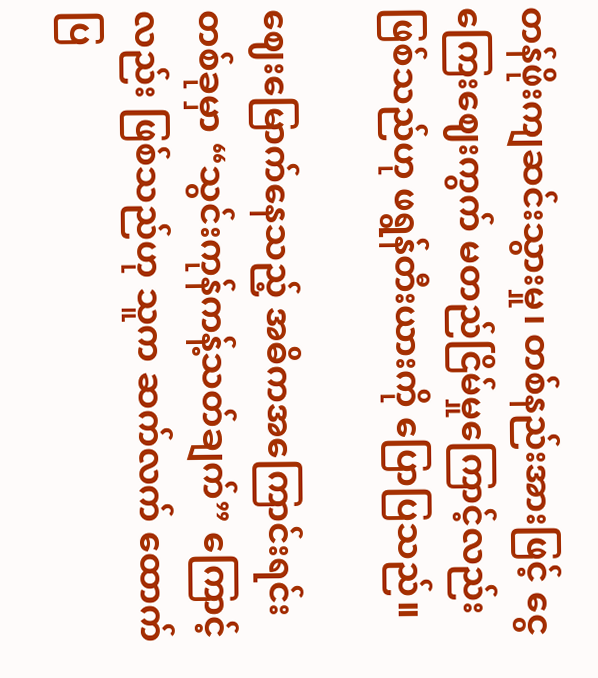တန်ဖိုးကျဆင်းသွားမှု၊ တစ်နည်းအားဖြင့် ငွေကြေးဈေးကွက် မတည်ငြိမ်မှုကြောင့်လည်း ဖြစ်သည်ဟု ဖရွန်တီးယားကို ပြောပြသည်။

ဈေးမြောက်နေသည့် အဓိကအကြောင်းရင်းတစ်ခုမှာ “သွင်းကုန်ကန့်သတ်ချက်” ကြောင့်လည်း ဖြစ်သည်ဟု သူက ဆက်လက် ထောက်ပြ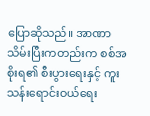ပြောဆိုသည်။ အာဏာသိမ်းပြီးကတည်းက စစ်အစိုးရ၏ စီးပွားရေးနှင့် ကူးသန်းရောင်းဝယ်ရေး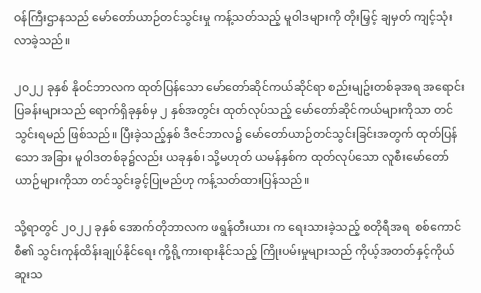ဝန်ကြီးဌာနသည် မော်တော်ယာဉ်တင်သွင်းမှု ကန့်သတ်သည့် မူဝါဒများကို တိုးမြှင့် ချမှတ် ကျင့်သုံးလာခဲ့သည်။

၂၀၂၂ ခုနှစ် နိုဝင်ဘာလက ထုတ်ပြန်သော မော်တော်ဆိုင်ကယ်ဆိုင်ရာ စည်းမျဥ်းတစ်ခုအရ အရောင်းပြခန်းများသည် ရောက်ရှိခုနှစ်မှ ၂ နှစ်အတွင်း ထုတ်လုပ်သည့် မော်တော်ဆိုင်ကယ်များကိုသာ တင်သွင်းရမည် ဖြစ်သည်။ ပြီးခဲ့သည့်နှစ် ဒီဇင်ဘာလ၌ မော်တော်ယာဉ်တင်သွင်းခြင်းအတွက် ထုတ်ပြန်သော အခြား မူဝါဒတစ်ခု၌လည်း ယခုနှစ်၊ သို့မဟုတ် ယမန်နှစ်က ထုတ်လုပ်သော လူစီးမော်တော်ယာဉ်များကိုသာ တင်သွင်းခွင့်ပြုမည်ဟု ကန့်သတ်ထားပြန်သည်။

သို့ရာတွင် ၂၀၂၂ ခုနှစ် အောက်တိုဘာလက ဖရွန်တီးယား က ရေးသားခဲ့သည့် စတိုရီအရ  စစ်ကောင်စီ၏ သွင်းကုန်ထိန်းချုပ်နိုင်ရေး ကို့ရို့ကားရားနိုင်သည့် ကြိုးပမ်းမှုများသည် ကိုယ့်အတတ်နှင့်ကိုယ်ဆူးသ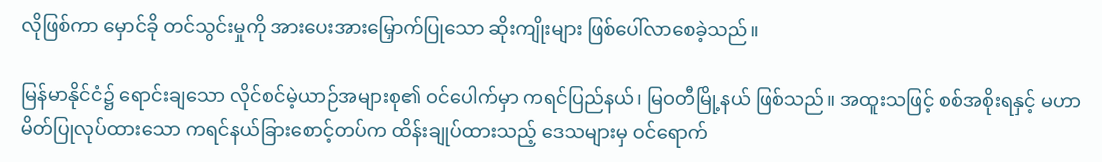လိုဖြစ်ကာ မှောင်ခို တင်သွင်းမှုကို အားပေးအားမြှောက်ပြုသော ဆိုးကျိုးများ ဖြစ်ပေါ်လာစေခဲ့သည်။

မြန်မာနိုင်ငံ၌ ရောင်းချသော လိုင်စင်မဲ့ယာဉ်အများစု၏ ဝင်ပေါက်မှာ ကရင်ပြည်နယ်၊ မြဝတီမြို့နယ် ဖြစ်သည်။ အထူးသဖြင့် စစ်အစိုးရနှင့် မဟာမိတ်ပြုလုပ်ထားသော ကရင်နယ်ခြားစောင့်တပ်က ထိန်းချုပ်ထားသည့် ဒေသများမှ ဝင်ရောက်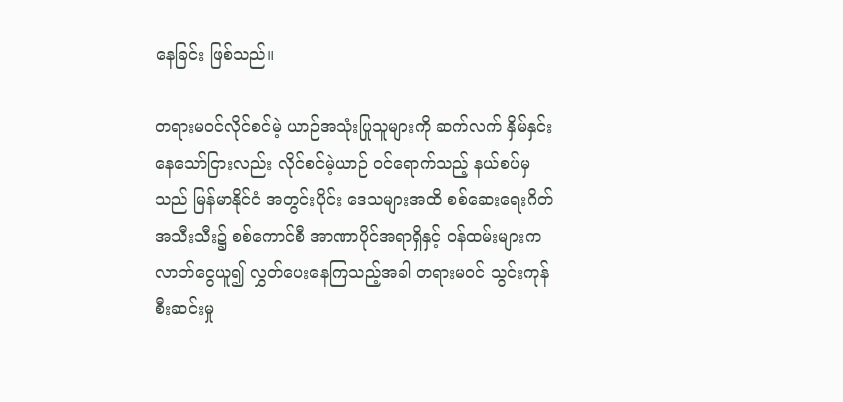နေခြင်း ဖြစ်သည်။

တရားမဝင်လိုင်စင်မဲ့ ယာဉ်အသုံးပြုသူများကို ဆက်လက် နှိမ်နှင်းနေသော်ငြားလည်း လိုင်စင်မဲ့ယာဉ် ဝင်ရောက်သည့် နယ်စပ်မှသည် မြန်မာနိုင်ငံ အတွင်းပိုင်း ဒေသများအထိ စစ်ဆေးရေးဂိတ်အသီးသီး၌ စစ်ကောင်စီ အာဏာပိုင်အရာရှိနှင့် ဝန်ထမ်းများက လာဘ်ငွေယူ၍ လွှတ်ပေးနေကြသည့်အခါ တရားမဝင် သွင်းကုန် စီးဆင်းမှု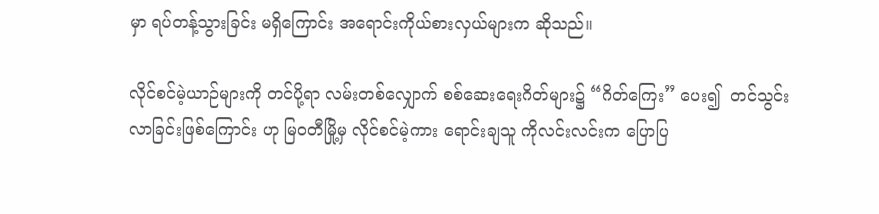မှာ ရပ်တန့်သွားခြင်း မရှိကြောင်း အရောင်းကိုယ်စားလှယ်များက ဆိုသည်။

လိုင်စင်မဲ့ယာဉ်များကို တင်ပို့ရာ လမ်းတစ်လျှောက် စစ်ဆေးရေးဂိတ်များ၌ “ဂိတ်ကြေး” ပေး၍  တင်သွင်းလာခြင်းဖြစ်ကြောင်း ဟု မြဝတီမြို့မှ လိုင်စင်မဲ့ကား ရောင်းချသူ ကိုလင်းလင်းက ပြောပြ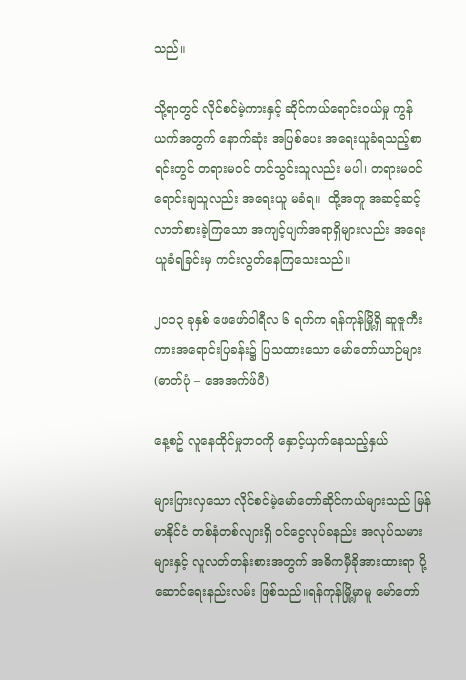သည်။

သို့ရာတွင် လိုင်စင်မဲ့ကားနှင့် ဆိုင်ကယ်ရောင်းဝယ်မှု ကွန်ယက်အတွက် နောက်ဆုံး အပြစ်ပေး အရေးယူခံရသည့်စာရင်းတွင် တရားမဝင် တင်သွင်းသူလည်း မပါ၊ တရားမဝင် ရောင်းချသူလည်း အရေးယူ မခံရ။  ထို့အတူ အဆင့်ဆင့် လာဘ်စားခဲ့ကြသော အကျင့်ပျက်အရာရှိများလည်း အရေးယူခံရခြင်းမှ ကင်းလွတ်နေကြသေးသည်။

၂၀၁၃ ခုနှစ် ဖေဖော်ဝါရီလ ၆ ရက်က ရန်ကုန်မြို့ရှိ ဆူဇူကီးကားအရောင်းပြခန်း၌ ပြသထားသော မော်တော်ယာဉ်များ (ဓာတ်ပုံ – အေအက်ဖ်ပီ)

နေ့စဥ် လူနေထိုင်မှုဘဝကို နှောင့်ယှက်နေသည့်နှယ်

များပြားလှသော လိုင်စင်မဲ့မော်တော်ဆိုင်ကယ်များသည် မြန်မာနိုင်ငံ တစ်နံတစ်လျားရှိ ဝင်ငွေလုပ်ခနည်း အလုပ်သမားများနှင့် လူလတ်တန်းစားအတွက် အဓိကမှီခိုအားထားရာ ပို့ဆောင်ရေးနည်းလမ်း ဖြစ်သည်။ရန်ကုန်မြို့မှာမူ မော်တော်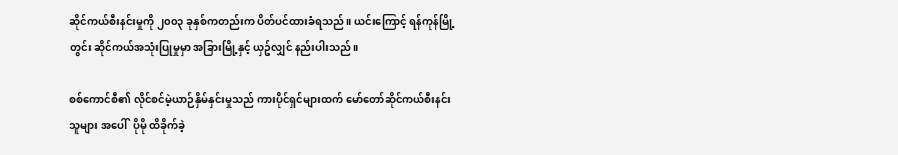ဆိုင်ကယ်စီးနင်းမှုကို ၂၀၀၃ ခုနှစ်ကတည်းက ပိတ်ပင်ထားခံရသည်။ ယင်းကြောင့် ရန်ကုန်မြို့တွင်း ဆိုင်ကယ်အသုံးပြုမှုမှာ အခြားမြို့နှင့် ယှဥ်လျှင် နည်းပါးသည်။

စစ်ကောင်စီ၏ လိုင်စင်မဲ့ယာဉ်နှိမ်နှင်းမှုသည် ကားပိုင်ရှင်များထက် မော်တော်ဆိုင်ကယ်စီးနင်းသူများ အပေါ်  ပိုမို ထိခိုက်ခဲ့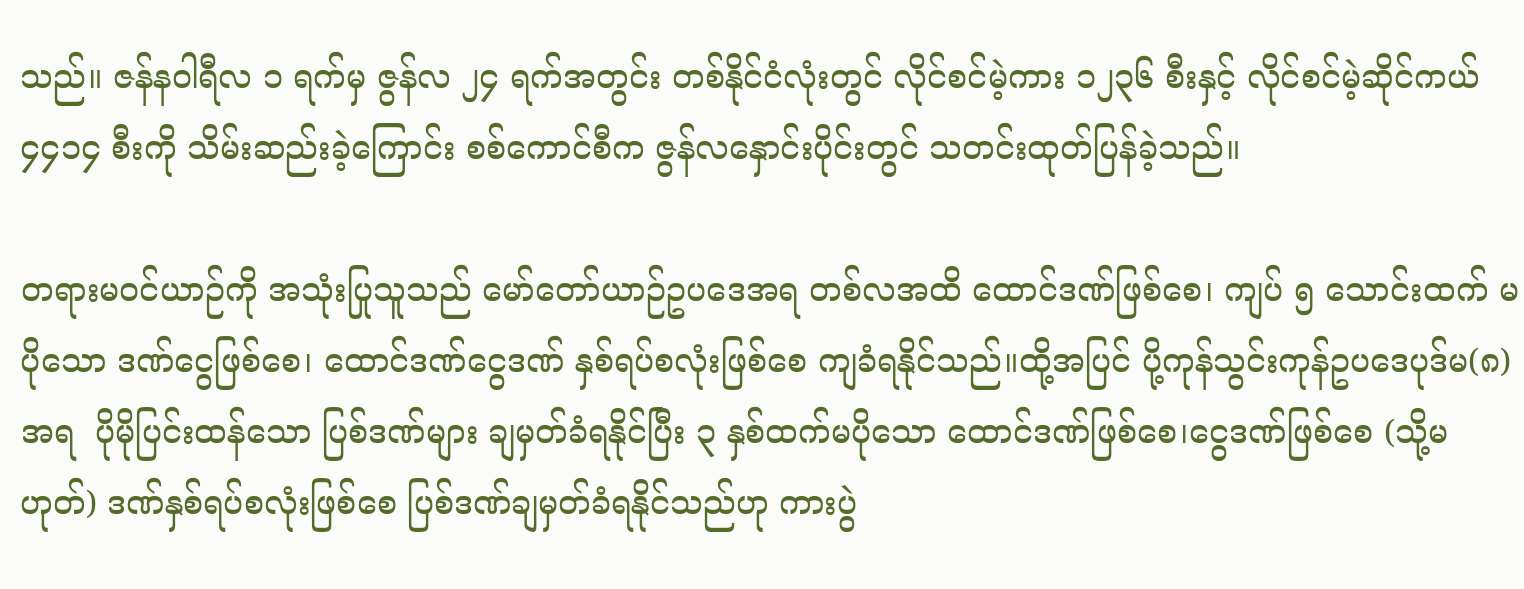သည်။ ဇန်နဝါရီလ ၁ ရက်မှ ဇွန်လ ၂၄ ရက်အတွင်း တစ်နိုင်ငံလုံးတွင် လိုင်စင်မဲ့ကား ၁၂၃၆ စီးနှင့် လိုင်စင်မဲ့ဆိုင်ကယ် ၄၄၁၄ စီးကို သိမ်းဆည်းခဲ့ကြောင်း စစ်ကောင်စီက ဇွန်လနှောင်းပိုင်းတွင် သတင်းထုတ်ပြန်ခဲ့သည်။

တရားမဝင်ယာဉ်ကို အသုံးပြုသူသည် မော်တော်ယာဉ်ဥပဒေအရ တစ်လအထိ ထောင်ဒဏ်ဖြစ်စေ၊ ကျပ် ၅ သောင်းထက် မပိုသော ဒဏ်ငွေဖြစ်စေ၊ ထောင်ဒဏ်ငွေဒဏ် နှစ်ရပ်စလုံးဖြစ်စေ ကျခံရနိုင်သည်။ထို့အပြင် ပို့ကုန်သွင်းကုန်ဥပဒေပုဒ်မ(၈)အရ  ပိုမိုပြင်းထန်သော ပြစ်ဒဏ်များ ချမှတ်ခံရနိုင်ပြီး ၃ နှစ်ထက်မပိုသော ထောင်ဒဏ်ဖြစ်စေ၊ငွေဒဏ်ဖြစ်စေ (သို့မဟုတ်) ဒဏ်နှစ်ရပ်စလုံးဖြစ်‌စေ ပြစ်ဒဏ်ချမှတ်ခံရနိုင်သည်ဟု ကားပွဲ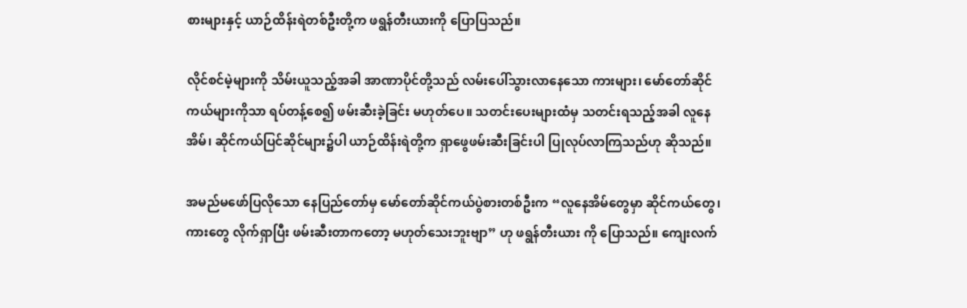စားများနှင့် ယာဉ်ထိန်းရဲတစ်ဦးတို့က ဖရွန်တီးယားကို ပြောပြသည်။

လိုင်စင်မဲ့များကို သိမ်းယူသည့်အခါ အာဏာပိုင်တို့သည် လမ်းပေါ်သွားလာနေသော ကားများ၊ မော်တော်ဆိုင်ကယ်များကိုသာ ရပ်တန့်စေ၍ ဖမ်းဆီးခဲ့ခြင်း မဟုတ်ပေ။ သတင်းပေးများထံမှ သတင်းရသည့်အခါ လူနေအိမ်၊ ဆိုင်ကယ်ပြင်ဆိုင်များ၌ပါ ယာဉ်ထိန်းရဲတို့က ရှာဖွေဖမ်းဆီးခြင်းပါ ပြုလုပ်လာကြသည်ဟု ဆိုသည်။

အမည်မဖော်ပြလိုသော နေပြည်တော်မှ မော်တော်ဆိုင်ကယ်ပွဲစားတစ်ဦးက “လူနေအိမ်တွေမှာ ဆိုင်ကယ်တွေ၊ ကားတွေ လိုက်ရှာပြီး ဖမ်းဆီးတာကတော့ မဟုတ်သေးဘူးဗျာ” ဟု ဖရွန်တီးယား ကို ပြောသည်။ ကျေးလက်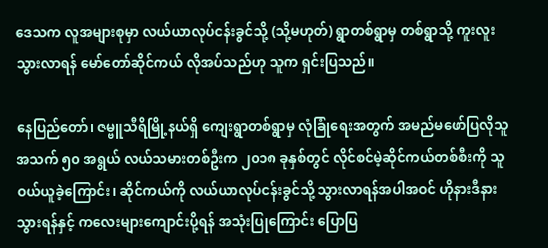ဒေသက လူအများစုမှာ လယ်ယာလုပ်ငန်းခွင်သို့ (သို့မဟုတ်) ရွာတစ်ရွာမှ တစ်ရွာသို့ ကူးလူးသွားလာရန် မော်တော်ဆိုင်ကယ် လိုအပ်သည်ဟု သူက ရှင်းပြသည်။

နေပြည်တော်၊ ဇမ္ဗူသီရိမြို့နယ်ရှိ ကျေးရွာတစ်ရွာမှ လုံခြုံရေးအတွက် အမည်မဖော်ပြလိုသူ အသက် ၅၀ အရွယ် လယ်သမားတစ်ဦးက ၂၀၁၈ ခုနှစ်တွင် လိုင်စင်မဲ့ဆိုင်ကယ်တစ်စီးကို သူ ဝယ်ယူခဲ့ကြောင်း၊ ဆိုင်ကယ်ကို လယ်ယာလုပ်ငန်းခွင်သို့ သွားလာရန်အပါအဝင် ဟိုနားဒီနားသွားရန်နှင့် ကလေးများကျောင်းပို့ရန် အသုံးပြုကြောင်း ပြောပြ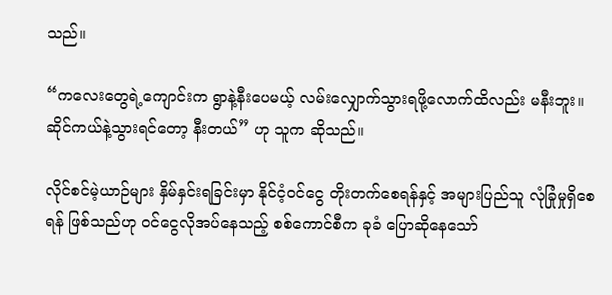သည်။

“ကလေးတွေရဲ့ကျောင်းက ရွာနဲ့နီးပေမယ့် လမ်းလျှောက်သွားရဖို့လောက်ထိလည်း မနီးဘူး။ ဆိုင်ကယ်နဲ့သွားရင်တော့ နီးတယ်” ဟု သူက ဆိုသည်။

လိုင်စင်မဲ့ယာဉ်များ နှိမ်နှင်းရခြင်းမှာ နိုင်ငံ့ဝင်ငွေ တိုးတက်စေရန်နှင့် အများပြည်သူ လုံခြုံမှုရှိစေရန် ဖြစ်သည်ဟု ဝင်ငွေလိုအပ်နေသည့် စစ်ကောင်စီက ခုခံ ပြောဆိုနေသော်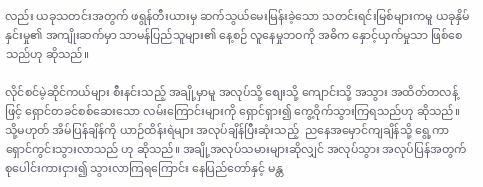လည်း ယခုသတင်းအတွက် ဖရွန်တီးယားမှ ဆက်သွယ်မေးမြန်းခဲ့သော သတင်းရင်းမြစ်များကမူ ယခုနှိမ်နှင်းမှု၏ အကျိုးဆက်မှာ သာမန်ပြည်သူများ၏ နေ့စဉ် လူနေမှုဘဝကို အဓိက နှောင့်ယှက်မှုသာ ဖြစ်စေသည်ဟု ဆိုသည်။

လိုင်စင်မဲ့ဆိုင်ကယ်များ စီးနင်းသည့် အချို့မှာမူ အလုပ်သို့ စျေးသို့ ကျောင်းသို့ အသွား အထိတ်တလန့်ဖြင့် ရှောင်တခင်စစ်ဆေးသော လမ်းကြောင်းများကို ရှောင်ရှား၍ ကွေ့ဝိုက်သွားကြရသည်ဟု ဆိုသည်။ သို့မဟုတ် အိမ်ပြန်ချိန်ကို ယာဉ်ထိန်းရဲများ အလုပ်ချိန်ပြီးဆုံးသည့်  ညနေအမှောင်ကျချိန်သို့ ရွေ့ကာ ရှောင်ကွင်းသွားလာသည် ဟု ဆိုသည်။ အချို့အလုပ်သမားများဆိုလျှင် အလုပ်သွား အလုပ်ပြန်အတွက် စုပေါင်းကားငှား၍ သွားလာကြရကြောင်း နေပြည်တော်နှင့် မန္တ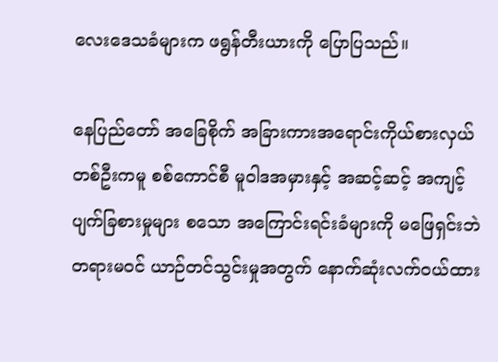လေးဒေသခံများက ဖရွန်တီးယားကို ပြောပြသည်။

နေပြည်တော် အခြေစိုက် အခြားကားအရောင်းကိုယ်စားလှယ်တစ်ဦးကမူ စစ်ကောင်စီ မူဝါဒအမှားနှင့် အဆင့်ဆင့် အကျင့်ပျက်ခြစားမှုများ စသော အကြောင်းရင်းခံများကို မဖြေရှင်းဘဲ တရားမဝင် ယာဉ်တင်သွင်းမှုအတွက် နောက်ဆုံးလက်ဝယ်ထား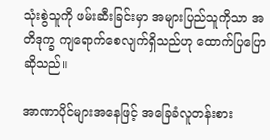သုံးစွဲသူကို ဖမ်းဆီးခြင်းမှာ အများပြည်သူကိုသာ အတိဒုက္ခ ကျရောက်စေလျက်ရှိသည်ဟု ထောက်ပြပြောဆိုသည်။

အာဏာပိုင်များအနေဖြင့် အခြေခံလူတန်းစား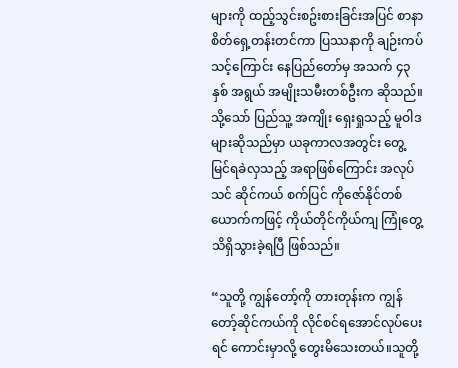များကို ထည့်သွင်းစဥ်းစားခြင်းအပြင် စာနာစိတ်ရှေ့တန်းတင်ကာ ပြဿနာကို ချဉ်းကပ်သင့်ကြောင်း နေပြည်တော်မှ အသက် ၄၃ နှစ် အရွယ် အမျိုးသမီးတစ်ဦးက ဆိုသည်။ သို့သော် ပြည်သူ့ အကျိုး ရှေးရှုသည့် မူဝါဒများဆိုသည်မှာ ယခုကာလအတွင်း တွေ့မြင်ရခဲလှသည့် အရာဖြစ်ကြောင်း အလုပ်သင် ဆိုင်ကယ် စက်ပြင် ကိုဇော်နိုင်တစ်ယောက်ကဖြင့် ကိုယ်တိုင်ကိုယ်ကျ ကြုံတွေ့ သိရှိသွားခဲ့ရပြီ ဖြစ်သည်။

“သူတို့ ကျွန်တော့်ကို တားတုန်းက ကျွန်တော့်ဆိုင်ကယ်ကို လိုင်စင်ရအောင်လုပ်ပေးရင် ကောင်းမှာလို့ တွေးမိသေးတယ်။သူတို့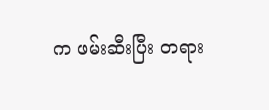က ဖမ်းဆီးပြီး တရား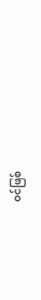ဝင်ဖြစ်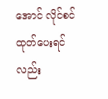အောင် လိုင်စင်ထုတ်ပေးရင်လည်း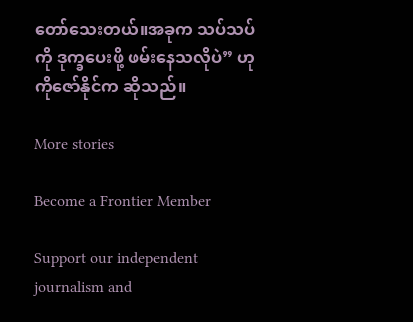တော်သေးတယ်။အခုက သပ်သပ်ကို ဒုက္ခပေးဖို့ ဖမ်းနေသလိုပဲ” ဟု ကိုဇော်နိုင်က ဆိုသည်။

More stories

Become a Frontier Member

Support our independent journalism and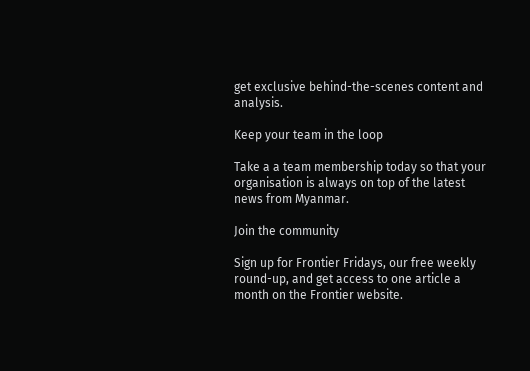get exclusive behind-the-scenes content and analysis.

Keep your team in the loop

Take a a team membership today so that your organisation is always on top of the latest news from Myanmar.

Join the community

Sign up for Frontier Fridays, our free weekly round-up, and get access to one article a month on the Frontier website.